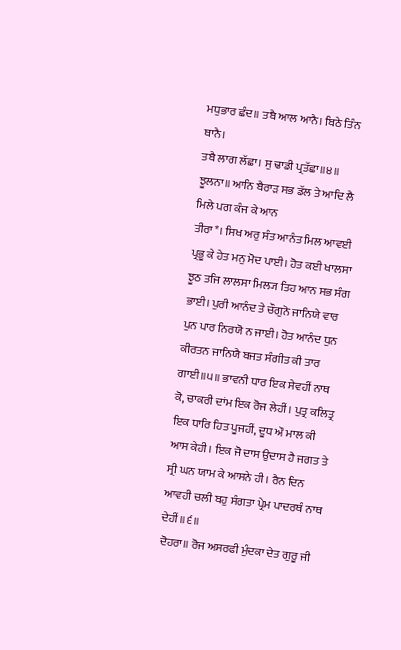ਮਧੁਭਾਰ ਛੰਦ॥ ਤਬੈ ਆਲ ਆਨੈ। ਬਿਠੇ ਤਿੰਨ ਥਾਨੈ।
ਤਬੈ ਲਾਗ ਲੱਛਾ। ਸੁ ਢਾਡੀ ਪ੍ਰਤੱਛਾ॥੪॥
ਝੂਲਨਾ॥ ਆਨਿ ਬੈਰਾੜ ਸਭ ਡੱਲ ਤੇ ਆਦਿ ਲੈ ਮਿਲੇ ਪਗ ਕੰਜ ਕੇ ਆਨ
ਤੀਰਾ*। ਸਿਖ ਅਰੁ ਸੰਤ ਆਨੰਤ ਮਿਲ ਆਵਈ ਪ੍ਰਭੂ ਕੇ ਹੇਤ ਮਨੁ ਮੋਦ ਪਾਈ। ਹੋਤ ਕਈ ਖਾਲਸਾ ਝੂਠ ਤਜਿ ਲਾਲਸਾ ਮਿਲ੍ਯ ਤਿਹ ਆਨ ਸਭ ਸੰਗ ਭਾਈ। ਪੁਰੀ ਆਨੰਦ ਤੇ ਚੌਗੁਨੋ ਜਾਨਿਯੇ ਵਾਰ ਪੁਨ ਪਾਰ ਨਿਰਯੋ ਨ ਜਾਈ। ਹੋਤ ਆਨੰਦ ਧੁਨ ਕੀਰਤਨ ਜਾਨਿਯੈ ਬਜਤ ਸੰਗੀਤ ਕੀ ਤਾਰ ਗਾਈ॥੫॥ ਭਾਵਨੀ ਧਾਰ ਇਕ ਸੇਵਹੀਂ ਨਾਥ ਕੋ, ਚਾਕਰੀ ਦਾਂਮ ਇਕ ਰੋਜ ਲੇਹੀਂ। ਪੁਤ੍ਰ ਕਲਿਤ੍ਰ ਇਕ ਧਾਰਿ ਹਿਤ ਪੂਜਹੀਂ, ਦੂਧ ਔ ਮਾਲ ਕੀ ਆਸ ਕੇਹੀ। ਇਕ ਜੋ ਦਾਸ ਉਦਾਸ ਹੈ ਜਗਤ ਤੇ ਸ੍ਰੀ ਘਨ ਯਾਮ ਕੇ ਆਸਨੇ ਹੀ। ਰੈਨ ਦਿਨ ਆਵਹੀ ਚਲੀ ਬਹੁ ਸੰਗਤਾ ਪ੍ਰੇਮ ਪਾਦਰਥੰ ਨਾਥ ਦੇਹੀਂ॥੬॥
ਦੋਹਰਾ॥ ਰੋਜ ਅਸਰਫੀ ਮੁੰਦਕਾ ਦੇਤ ਗੁਰੂ ਜੀ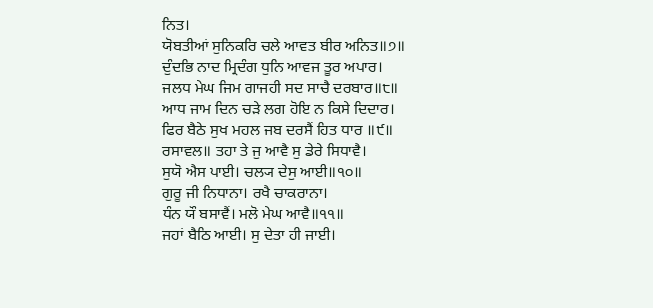ਨਿਤ।
ਯੋਬਤੀਆਂ ਸੁਨਿਕਰਿ ਚਲੇ ਆਵਤ ਬੀਰ ਅਨਿਤ॥੭॥
ਦੁੰਦਭਿ ਨਾਦ ਮ੍ਰਿਦੰਗ ਧੁਨਿ ਆਵਜ ਤੂਰ ਅਪਾਰ।
ਜਲਧ ਮੇਘ ਜਿਮ ਗਾਜਹੀ ਸਦ ਸਾਚੈ ਦਰਬਾਰ॥੮॥
ਆਧ ਜਾਮ ਦਿਨ ਚੜੇ ਲਗ ਹੋਇ ਨ ਕਿਸੇ ਦਿਦਾਰ।
ਫਿਰ ਬੈਠੇ ਸੁਖ ਮਹਲ ਜਬ ਦਰਸੈਂ ਹਿਤ ਧਾਰ ॥੯॥
ਰਸਾਵਲ॥ ਤਹਾ ਤੇ ਜੁ ਆਵੈ ਸੁ ਡੇਰੇ ਸਿਧਾਵੈ।
ਸੁਯੋ ਐਸ ਪਾਈ। ਚਲ੍ਯ ਦੇਸੁ ਆਈ॥੧੦॥
ਗੁਰੂ ਜੀ ਨਿਧਾਨਾ। ਰਖੈ ਚਾਕਰਾਨਾ।
ਧੰਨ ਯੌ ਬਸਾਵੈਂ। ਮਲੋ ਮੇਘ ਆਵੈ॥੧੧॥
ਜਹਾਂ ਬੈਠਿ ਆਈ। ਸੁ ਦੇਤਾ ਹੀ ਜਾਈ।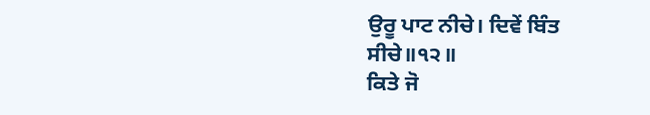ਉਰੂ ਪਾਟ ਨੀਚੇ। ਦਿਵੇਂ ਬਿੰਤ ਸੀਚੇ॥੧੨॥
ਕਿਤੇ ਜੋ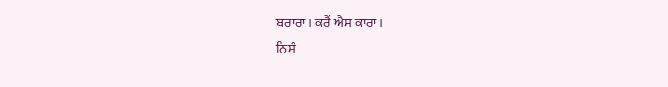ਬਰਾਰਾ। ਕਰੈਂ ਐਸ ਕਾਰਾ।
ਨਿਸੰ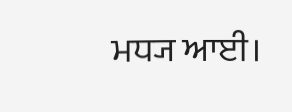ਮਧ੍ਯ ਆਈ।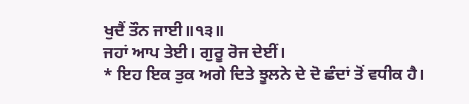ਖੁਦੈਂ ਤੌਨ ਜਾਈ॥੧੩॥
ਜਹਾਂ ਆਪ ਤੇਈ। ਗੁਰੂ ਰੋਜ ਦੇਈਂ।
* ਇਹ ਇਕ ਤੁਕ ਅਗੇ ਦਿਤੇ ਝੂਲਨੇ ਦੇ ਦੋ ਛੰਦਾਂ ਤੋਂ ਵਧੀਕ ਹੈ।